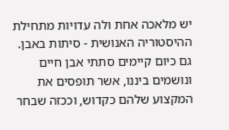יש מלאכה אחת ולה עדויות מתחילת ההיסטוריה האנושית - סיתות באבן. גם כיום קיימים סתתי אבן חיים ונושמים ביננו, אשר תופסים את המקצוע שלהם כקדוש, וככזה שבחר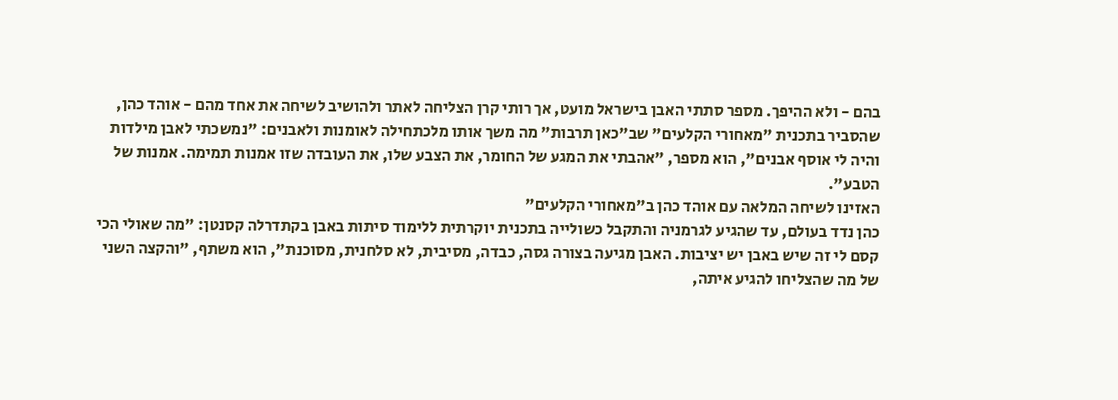בהם - ולא ההיפך. מספר סתתי האבן בישראל מועט, אך רותי קרן הצליחה לאתר ולהושיב לשיחה את אחד מהם - אוהד כהן, שהסביר בתכנית "מאחורי הקלעים" שב"כאן תרבות" מה משך אותו מלכתחילה לאומנות ולאבנים: "נמשכתי לאבן מילדות והיה לי אוסף אבנים", הוא מספר, "אהבתי את המגע של החומר, את הצבע שלו, את העובדה שזו אמנות תמימה. אמנות של הטבע".
האזינו לשיחה המלאה עם אוהד כהן ב"מאחורי הקלעים"
כהן נדד בעולם, עד שהגיע לגרמניה והתקבל כשולייה בתכנית יוקרתית ללימוד סיתות באבן בקתדרלה קסנטן: "מה שאולי הכי קסם לי זה שיש באבן יש יציבות. האבן מגיעה בצורה גסה, כבדה, מסיבית, לא סלחנית, מסוכנת", הוא משתף, "והקצה השני של מה שהצליחו להגיע איתה,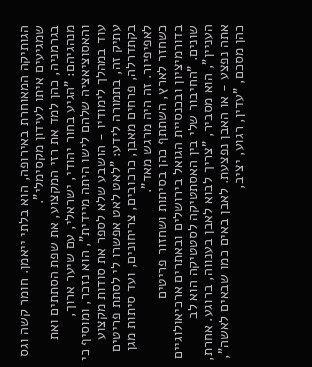הגותיקה המאוחרת באירופה, הוא בלתי ייאמן. חומר קשה וגס שמגיעים איתו לעידון מקסימלי".
בגרמניה, כהן למד את רזי המקצוע, את שפת הסתתים ואת מנהגיהם: "הגיע בחור יהודי, ישראלי, עם שיער ארוך, והאסוציאציה שלהם לישו היתה מיידית", הוא נזכר, ומוסיף כי עוד במהלך לימודיו - הושבע שלא לספר את סודות מקצוע עתיק זה, בתמורה לידע: "לאט לאט אפשרו לי לסתת פריטים בקתדרלה, פרחים מאבן, כרכובים, צריחונים, ועד סיתות מגן לאפיפיור. זה היה מרגש מאד".
כשחזר לארץ, השתתף כהן בסיתות ושחזור פריטים בדורמיציון ובכנסיית הגואל בירושלים ובאתרים ארכיאולוגיים שונים. "החיבור שלי בין האסתטיקה לסטטיקה הוא לב העניין", הוא מסביר, "צריך לבוא לאבן בענווה, ברוגע. אחרת, אתה נפצע - או האבן נפצעת. לאבן באים כמו שבאים לאשה", כהן מסכם, "עדין, רגוע, יציב,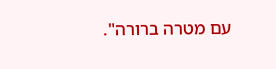עם מטרה ברורה".